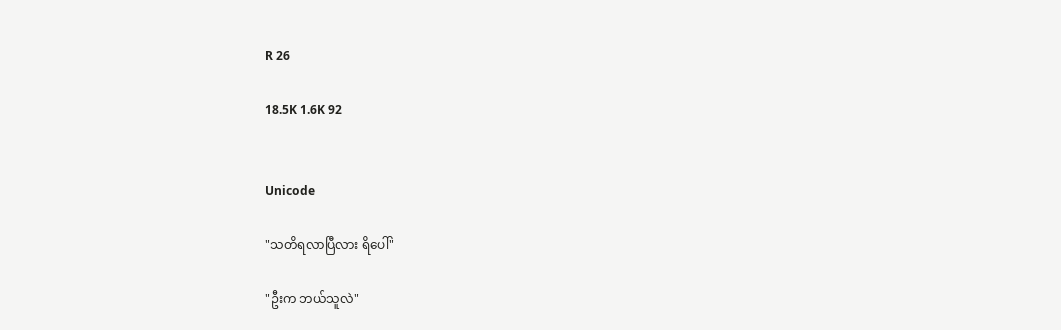R 26

18.5K 1.6K 92


Unicode

"သတိရလာပြီလား ရိပေါ်"

"ဦးက ဘယ်သူလဲ"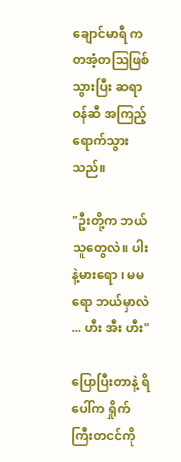ချောင်မာရီ က တအံ့တဩဖြစ်သွားပြီး ဆရာဝန်ဆီ အကြည့်ရောက်သွားသည်။

"ဦးတို့က ဘယ်သူတွေလဲ။ ပါးနဲ့မားရော ၊ မမရော ဘယ်မှာလဲ ... ဟီး အီး ဟီး"

ပြောပြီးတာနဲ့ ရိပေါ်က ရှိုက်ကြီးတငင်ကို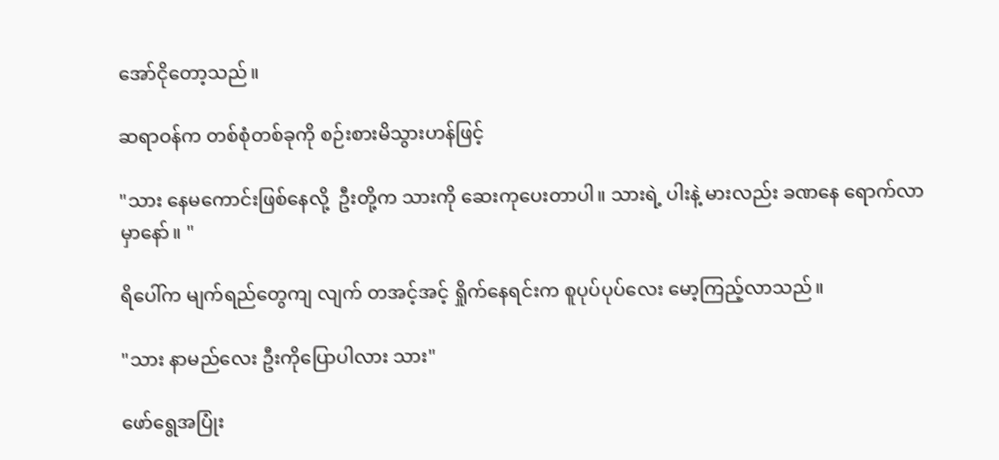အော်ငိုတော့သည်။

ဆရာဝန်က တစ်စုံတစ်ခုကို စဉ်းစားမိသွားဟန်ဖြင့်

"သား နေမကောင်းဖြစ်နေလို့  ဦးတို့က သားကို ဆေးကုပေးတာပါ။ သားရဲ့ ပါးနဲ့ မားလည်း ခဏနေ ရောက်လာမှာနော်။ "

ရိပေါ်က မျက်ရည်တွေကျ လျက် တအင့်အင့် ရှိုက်နေရင်းက စူပုပ်ပုပ်လေး မော့ကြည့်လာသည်။

"သား နာမည်လေး ဦးကိုပြောပါလား သား"

ဖော်ရွေအပြုံး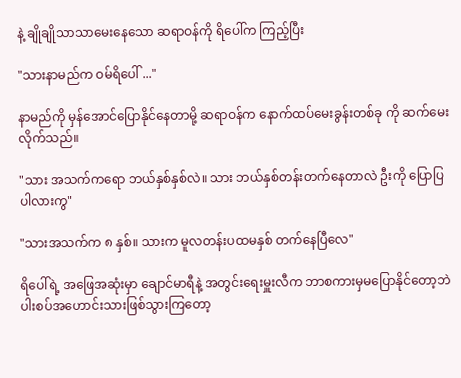နဲ့ ချိုချိုသာသာမေးနေသော ဆရာဝန်ကို ရိပေါ်က ကြည့်ပြီး

"သားနာမည်က ဝမ်ရိပေါ် ..."

နာမည်ကို မှန်အောင်ပြောနိုင်နေတာမို့ ဆရာဝန်က နောက်ထပ်မေးခွန်းတစ်ခု ကို ဆက်မေးလိုက်သည်။

"သား အသက်ကရော ဘယ်နှစ်နှစ်လဲ။ သား ဘယ်နှစ်တန်းတက်နေတာလဲ ဦးကို ပြောပြပါလားကွ"

"သားအသက်က ၈ နှစ်။ သားက မူလတန်းပထမနှစ် တက်နေပြီလေ"

ရိပေါ်ရဲ့ အဖြေအဆုံးမှာ ချောင်မာရီနဲ့ အတွင်းရေးမှူးလီက ဘာစကားမှမပြောနိုင်တော့ဘဲ ပါးစပ်အဟောင်းသားဖြစ်သွားကြတော့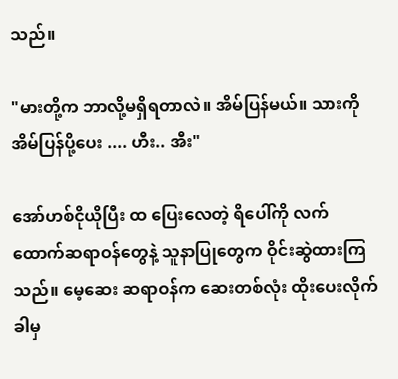သည်။

"မားတို့က ဘာလို့မရှိရတာလဲ။ အိမ်ပြန်မယ်။ သားကို အိမ်ပြန်ပို့ပေး .... ဟီး.. အီး"

အော်ဟစ်ငိုယိုပြီး ထ ပြေးလေတဲ့ ရိပေါ်ကို လက်ထောက်ဆရာဝန်တွေနဲ့ သူနာပြုတွေက ဝိုင်းဆွဲထားကြသည်။ မေ့ဆေး ဆရာဝန်က ဆေးတစ်လုံး ထိုးပေးလိုက်ခါမှ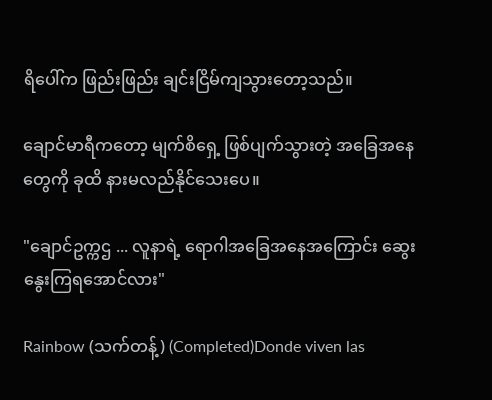ရိပေါ်က ဖြည်းဖြည်း ချင်းငြိမ်ကျသွားတော့သည်။

ချောင်မာရီကတော့ မျက်စိရှေ့ ဖြစ်ပျက်သွားတဲ့ အခြေအနေတွေကို ခုထိ နားမလည်နိုင်သေးပေ။

"ချောင်ဥက္ကဌ ... လူနာရဲ့ ရောဂါအခြေအနေအကြောင်း ဆွေးနွေးကြရအောင်လား"

Rainbow (သက်တန့်) (Completed)Donde viven las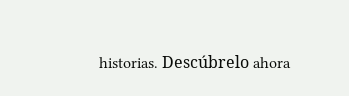historias. Descúbrelo ahora